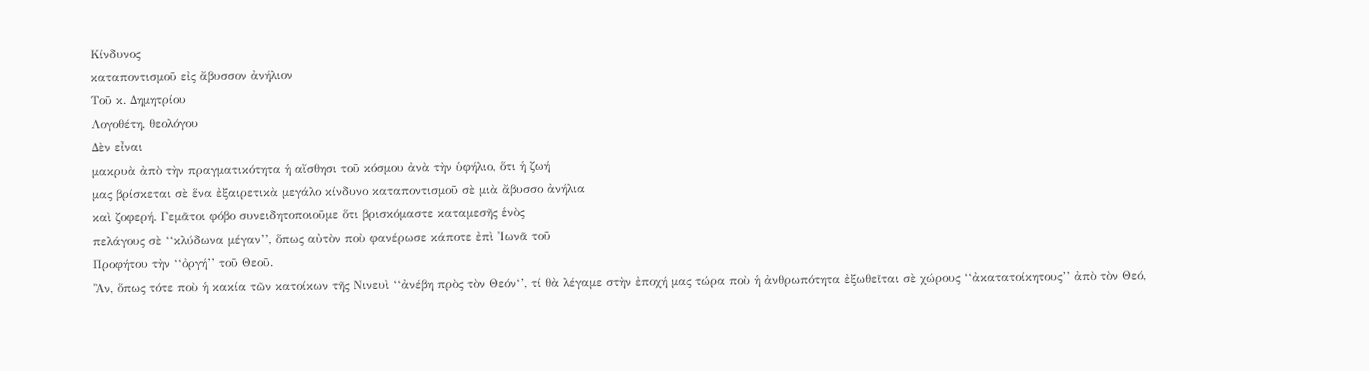Κίνδυνος
καταποντισμοῦ εἰς ἄβυσσον ἀνήλιον
Τοῦ κ. Δημητρίου
Λογοθέτη, θεολόγου
Δὲν εἶναι
μακρυὰ ἀπὸ τὴν πραγματικότητα ἡ αἴσθησι τοῦ κόσμου ἀνὰ τὴν ὑφήλιο, ὅτι ἡ ζωή
μας βρίσκεται σὲ ἕνα ἐξαιρετικὰ μεγάλο κίνδυνο καταποντισμοῦ σὲ μιὰ ἄβυσσο ἀνήλια
καὶ ζοφερή. Γεμᾶτοι φόβο συνειδητοποιοῦμε ὅτι βρισκόμαστε καταμεσῆς ἑνὸς
πελάγους σὲ ‘‘κλύδωνα μέγαν’’, ὅπως αὐτὸν ποὺ φανέρωσε κάποτε ἐπὶ Ἰωνᾶ τοῦ
Προφήτου τὴν ‘‘ὀργή’’ τοῦ Θεοῦ.
Ἂν, ὅπως τότε ποὺ ἡ κακία τῶν κατοίκων τῆς Νινευὶ ‘‘ἀνέβη πρὸς τὸν Θεόν‘’, τί θὰ λέγαμε στὴν ἐποχή μας τώρα ποὺ ἡ ἀνθρωπότητα ἐξωθεῖται σὲ χώρους ‘‘ἀκατατοίκητους’’ ἀπὸ τὸν Θεό,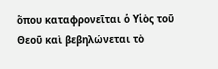ὅπου καταφρονεῖται ὁ Υἱὸς τοῦ Θεοῦ καὶ βεβηλώνεται τὸ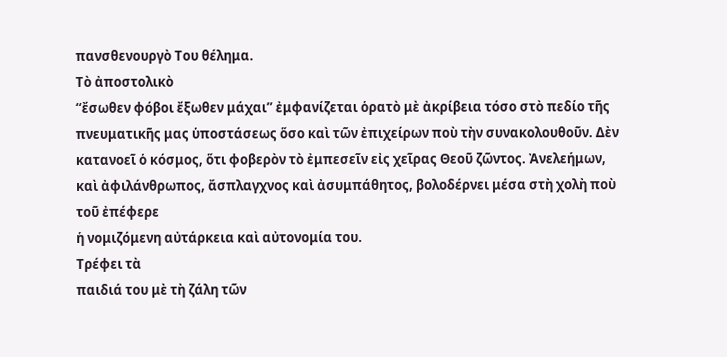πανσθενουργὸ Του θέλημα.
Τὸ ἀποστολικὸ
‘‘ἔσωθεν φόβοι ἔξωθεν μάχαι’’ ἐμφανίζεται ὁρατὸ μὲ ἀκρίβεια τόσο στὸ πεδίο τῆς
πνευματικῆς μας ὑποστάσεως ὅσο καὶ τῶν ἐπιχείρων ποὺ τὴν συνακολουθοῦν. Δὲν
κατανοεῖ ὁ κόσμος, ὅτι φοβερὸν τὸ ἐμπεσεῖν εἰς χεῖρας Θεοῦ ζῶντος. Ἀνελεήμων,
καὶ ἀφιλάνθρωπος, ἄσπλαγχνος καὶ ἀσυμπάθητος, βολοδέρνει μέσα στὴ χολὴ ποὺ τοῦ ἐπέφερε
ἡ νομιζόμενη αὐτάρκεια καὶ αὐτονομία του.
Τρέφει τὰ
παιδιά του μὲ τὴ ζάλη τῶν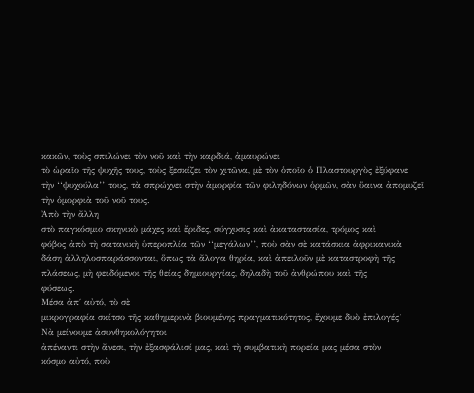κακῶν, τοὺς σπιλώνει τὸν νοῦ καὶ τὴν καρδιά, ἀμαυρώνει
τὸ ὡραῖο τῆς ψυχῆς τους, τοὺς ξεσκίζει τὸν χιτῶνα, μὲ τὸν ὁποῖο ὁ Πλαστουργὸς ἐξύφανε
τὴν ‘‘ψυχούλα’’ τους, τὰ σπρώχνει στὴν ἀμορφία τῶν φιληδόνων ὁρμῶν, σὰν ὕαινα ἀπομυζεῖ
τὴν ὀμορφιὰ τοῦ νοῦ τους.
Ἀπὸ τὴν ἄλλη
στὸ παγκόσμιο σκηνικὸ μάχες καὶ ἔριδες, σύγχυσις καὶ ἀκαταστασία, τρόμος καὶ
φόβος ἀπὸ τὴ σατανικὴ ὑπεροπλία τῶν ‘‘μεγάλων’’, ποὺ σὰν σὲ κατάσκια ἀφρικανικὰ
δάση ἀλληλοσπαράσσονται, ὅπως τὰ ἄλογα θηρία, καὶ ἀπειλοῦν μὲ καταστροφὴ τῆς
πλάσεως, μὴ φειδόμενοι τῆς θείας δημιουργίας, δηλαδὴ τοῦ ἀνθρώπου καὶ τῆς
φύσεως.
Μέσα ἀπ΄ αὐτό, τὸ σὲ
μικρογραφία σκίτσο τῆς καθημερινὰ βιουμένης πραγματικότητος, ἔχουμε δυὸ ἐπιλογές˙
Νὰ μείνουμε ἀσυνθηκολόγητοι
ἀπέναντι στὴν ἄνεσι, τὴν ἐξασφάλισί μας, καὶ τὴ συμβατικὴ πορεία μας μέσα στὸν
κόσμο αὐτό, ποὺ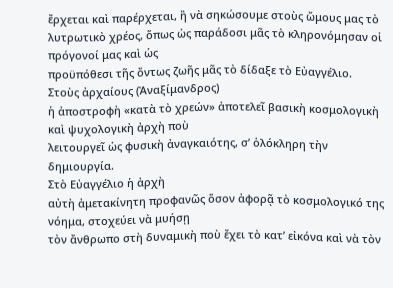ἔρχεται καὶ παρέρχεται, ἢ νὰ σηκώσουμε στοὺς ὤμους μας τὸ
λυτρωτικὸ χρέος, ὅπως ὡς παράδοσι μᾶς τὸ κληρονόμησαν οἱ πρόγονοί μας καὶ ὡς
προϋπόθεσι τῆς ὄντως ζωῆς μᾶς τὸ δίδαξε τὸ Εὐαγγέλιο.
Στοὺς ἀρχαίους (Ἀναξίμανδρος)
ἡ ἀποστροφὴ «κατὰ τὸ χρεών» ἀποτελεῖ βασικὴ κοσμολογικὴ καὶ ψυχολογικὴ ἀρχὴ ποὺ
λειτουργεῖ ὡς φυσικὴ ἀναγκαιότης, σ’ ὁλόκληρη τὴν δημιουργία.
Στὸ Εὐαγγέλιο ἡ ἀρχὴ
αὐτὴ ἀμετακίνητη προφανῶς ὅσον ἀφορᾷ τὸ κοσμολογικό της νόημα, στοχεύει νὰ μυήσῃ
τὸν ἄνθρωπο στὴ δυναμικὴ ποὺ ἔχει τὸ κατ’ εἰκόνα καὶ νὰ τὸν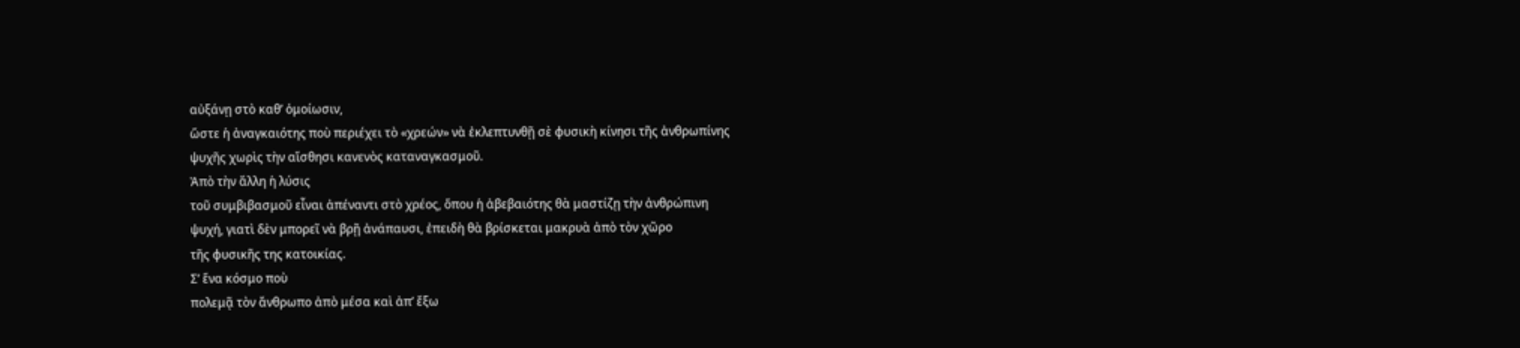αὐξάνῃ στὸ καθ’ ὁμοίωσιν,
ὥστε ἡ ἀναγκαιότης ποὺ περιέχει τὸ «χρεών» νὰ ἐκλεπτυνθῇ σὲ φυσικὴ κίνησι τῆς ἀνθρωπίνης
ψυχῆς χωρὶς τὴν αἴσθησι κανενὸς καταναγκασμοῦ.
Ἀπὸ τὴν ἄλλη ἡ λύσις
τοῦ συμβιβασμοῦ εἶναι ἀπέναντι στὸ χρέος, ὅπου ἡ ἀβεβαιότης θὰ μαστίζῃ τὴν ἀνθρώπινη
ψυχή, γιατὶ δὲν μπορεῖ νὰ βρῇ ἀνάπαυσι, ἐπειδὴ θὰ βρίσκεται μακρυὰ ἀπὸ τὸν χῶρο
τῆς φυσικῆς της κατοικίας.
Σ’ ἕνα κόσμο ποὺ
πολεμᾷ τὸν ἄνθρωπο ἀπὸ μέσα καὶ ἀπ’ ἔξω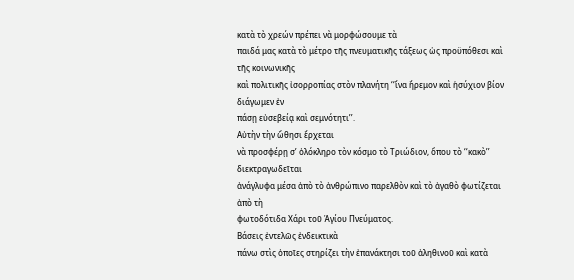κατὰ τὸ χρεών πρέπει νὰ μορφώσουμε τὰ
παιδά μας κατὰ τὸ μέτρο τῆς πνευματικῆς τάξεως ὡς προϋπόθεσι καὶ τῆς κοινωνικῆς
καὶ πολιτικῆς ἰσορροπίας στὸν πλανήτη ‘‘ἵνα ἤρεμον καὶ ἡσύχιον βίον διάγωμεν ἐν
πάσῃ εὐσεβείᾳ καὶ σεμνότητι’’.
Αὐτὴν τὴν ὤθησι ἔρχεται
νὰ προσφέρῃ σ’ ὁλόκληρο τὸν κόσμο τὸ Τριώδιον, ὅπου τὸ ‘‘κακὸ’’ διεκτραγωδεῖται
ἀνάγλυφα μέσα ἀπὸ τὸ ἀνθρώπινο παρελθὸν καὶ τὸ ἀγαθὸ φωτίζεται ἀπὸ τὴ
φωτοδότιδα Χάρι τοῦ Ἁγίου Πνεύματος.
Βάσεις ἐντελῶς ἐνδεικτικὰ
πάνω στὶς ὁποῖες στηρίζει τὴν ἐπανάκτησι τοῦ ἀληθινοῦ καὶ κατὰ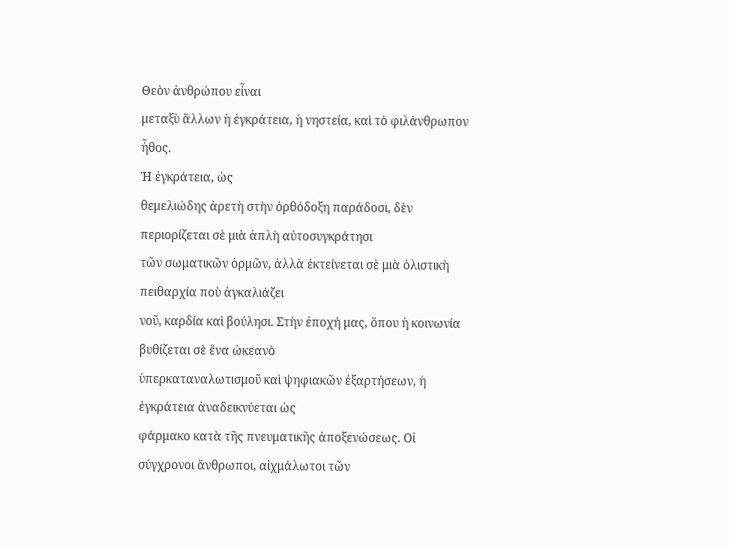Θεὸν ἀνθρώπου εἶναι
μεταξὺ ἄλλων ἡ ἐγκράτεια, ἡ νηστεία, καὶ τὸ φιλάνθρωπον ἦθος.
Ἡ ἐγκράτεια, ὡς
θεμελιώδης ἀρετὴ στὴν ὀρθόδοξη παράδοσι, δὲν περιορίζεται σὲ μιὰ ἁπλὴ αὐτοσυγκράτησι
τῶν σωματικῶν ὁρμῶν, ἀλλὰ ἐκτείνεται σὲ μιὰ ὁλιστικὴ πειθαρχία ποὺ ἀγκαλιάζει
νοῦ, καρδία καὶ βούλησι. Στὴν ἐποχή μας, ὅπου ἡ κοινωνία βυθίζεται σὲ ἕνα ὠκεανὸ
ὑπερκαταναλωτισμοῦ καὶ ψηφιακῶν ἐξαρτήσεων, ἡ ἐγκράτεια ἀναδεικνύεται ὡς
φάρμακο κατὰ τῆς πνευματικῆς ἀποξενώσεως. Οἱ σύγχρονοι ἄνθρωποι, αἰχμάλωτοι τῶν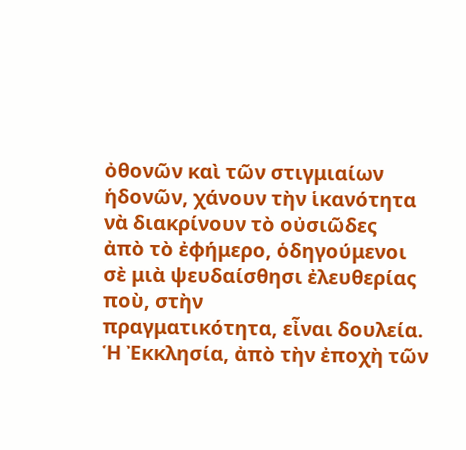ὀθονῶν καὶ τῶν στιγμιαίων ἡδονῶν, χάνουν τὴν ἱκανότητα νὰ διακρίνουν τὸ οὐσιῶδες
ἀπὸ τὸ ἐφήμερο, ὁδηγούμενοι σὲ μιὰ ψευδαίσθησι ἐλευθερίας ποὺ, στὴν
πραγματικότητα, εἶναι δουλεία. Ἡ Ἐκκλησία, ἀπὸ τὴν ἐποχὴ τῶν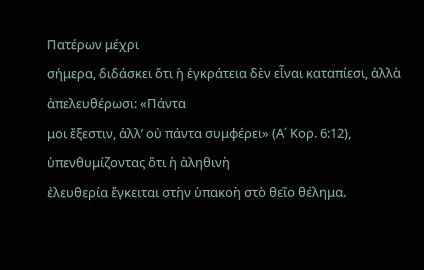Πατέρων μέχρι
σήμερα, διδάσκει ὅτι ἡ ἐγκράτεια δὲν εἶναι καταπίεσι, ἀλλὰ ἀπελευθέρωσι: «Πάντα
μοι ἔξεστιν, ἀλλ’ οὐ πάντα συμφέρει» (Α΄ Κορ. 6:12), ὑπενθυμίζοντας ὅτι ἡ ἀληθινὴ
ἐλευθερία ἔγκειται στὴν ὑπακοὴ στὸ θεῖο θέλημα.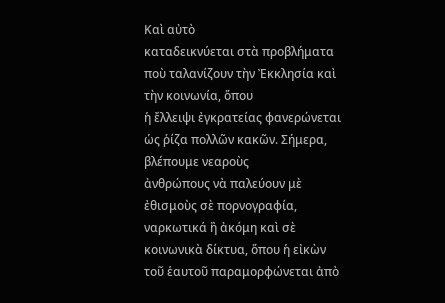Καὶ αὐτὸ
καταδεικνύεται στὰ προβλήματα ποὺ ταλανίζουν τὴν Ἐκκλησία καὶ τὴν κοινωνία, ὅπου
ἡ ἔλλειψι ἐγκρατείας φανερώνεται ὡς ῥίζα πολλῶν κακῶν. Σήμερα, βλέπουμε νεαροὺς
ἀνθρώπους νὰ παλεύουν μὲ ἐθισμοὺς σὲ πορνογραφία, ναρκωτικά ἢ ἀκόμη καὶ σὲ
κοινωνικὰ δίκτυα, ὅπου ἡ εἰκὼν τοῦ ἑαυτοῦ παραμορφώνεται ἀπὸ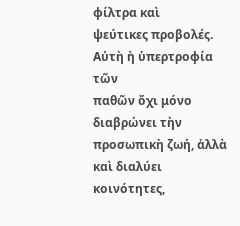φίλτρα καὶ
ψεύτικες προβολές.
Αὐτὴ ἡ ὑπερτροφία τῶν
παθῶν ὄχι μόνο διαβρώνει τὴν προσωπικὴ ζωή, ἀλλὰ καὶ διαλύει κοινότητες,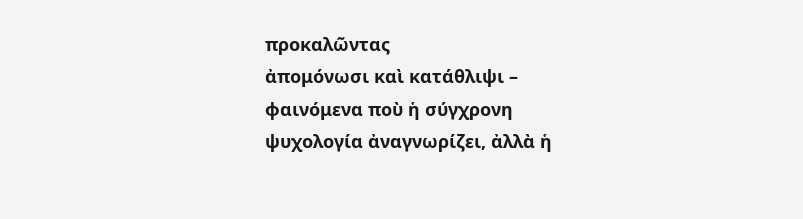προκαλῶντας
ἀπομόνωσι καὶ κατάθλιψι – φαινόμενα ποὺ ἡ σύγχρονη ψυχολογία ἀναγνωρίζει, ἀλλὰ ἡ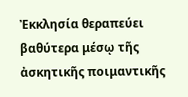Ἐκκλησία θεραπεύει βαθύτερα μέσῳ τῆς ἀσκητικῆς ποιμαντικῆς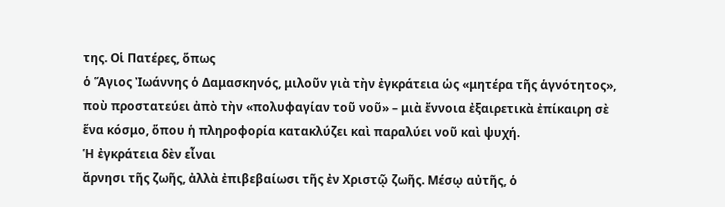της. Οἱ Πατέρες, ὅπως
ὁ Ἅγιος Ἰωάννης ὁ Δαμασκηνός, μιλοῦν γιὰ τὴν ἐγκράτεια ὡς «μητέρα τῆς ἁγνότητος»,
ποὺ προστατεύει ἀπὸ τὴν «πολυφαγίαν τοῦ νοῦ» – μιὰ ἔννοια ἐξαιρετικὰ ἐπίκαιρη σὲ
ἕνα κόσμο, ὅπου ἡ πληροφορία κατακλύζει καὶ παραλύει νοῦ καὶ ψυχή.
Ἡ ἐγκράτεια δὲν εἶναι
ἄρνησι τῆς ζωῆς, ἀλλὰ ἐπιβεβαίωσι τῆς ἐν Χριστῷ ζωῆς. Μέσῳ αὐτῆς, ὁ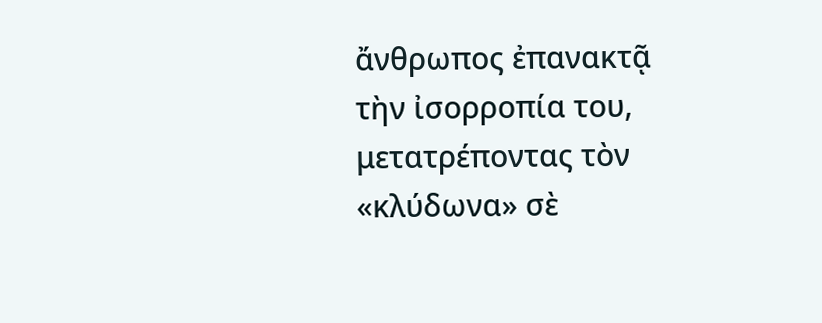ἄνθρωπος ἐπανακτᾷ
τὴν ἰσορροπία του, μετατρέποντας τὸν «κλύδωνα» σὲ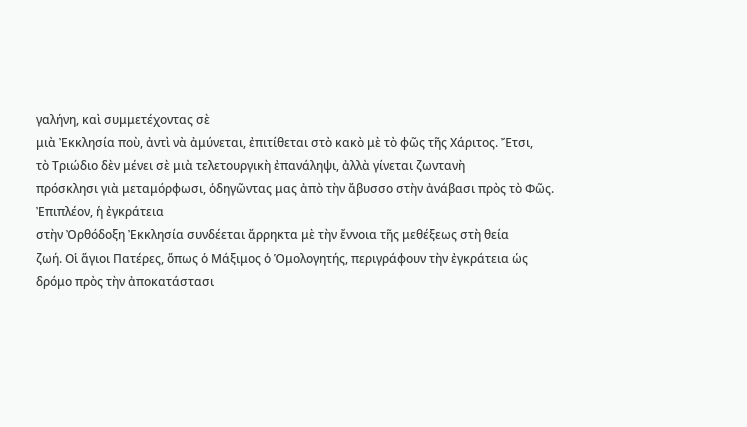γαλήνη, καὶ συμμετέχοντας σὲ
μιὰ Ἐκκλησία ποὺ, ἀντὶ νὰ ἀμύνεται, ἐπιτίθεται στὸ κακὸ μὲ τὸ φῶς τῆς Χάριτος. Ἔτσι,
τὸ Τριώδιο δὲν μένει σὲ μιὰ τελετουργικὴ ἐπανάληψι, ἀλλὰ γίνεται ζωντανὴ
πρόσκλησι γιὰ μεταμόρφωσι, ὁδηγῶντας μας ἀπὸ τὴν ἄβυσσο στὴν ἀνάβασι πρὸς τὸ Φῶς.
Ἐπιπλέον, ἡ ἐγκράτεια
στὴν Ὀρθόδοξη Ἐκκλησία συνδέεται ἄρρηκτα μὲ τὴν ἔννοια τῆς μεθέξεως στὴ θεία
ζωή. Οἱ ἅγιοι Πατέρες, ὅπως ὁ Μάξιμος ὁ Ὁμολογητής, περιγράφουν τὴν ἐγκράτεια ὡς
δρόμο πρὸς τὴν ἀποκατάστασι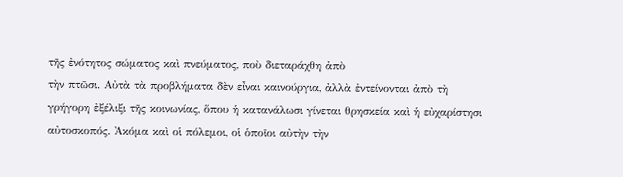τῆς ἐνότητος σώματος καὶ πνεύματος, ποὺ διεταράχθη ἀπὸ
τὴν πτῶσι. Αὐτὰ τὰ προβλήματα δὲν εἶναι καινούργια, ἀλλὰ ἐντείνονται ἀπὸ τὴ
γρήγορη ἐξέλιξι τῆς κοινωνίας, ὅπου ἡ κατανάλωσι γίνεται θρησκεία καὶ ἡ εὐχαρίστησι
αὐτοσκοπός. Ἀκόμα καὶ οἱ πόλεμοι, οἱ ὁποῖοι αὐτὴν τὴν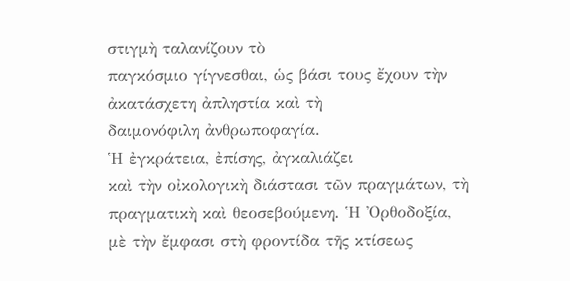στιγμὴ ταλανίζουν τὸ
παγκόσμιο γίγνεσθαι, ὡς βάσι τους ἔχουν τὴν ἀκατάσχετη ἀπληστία καὶ τὴ
δαιμονόφιλη ἀνθρωποφαγία.
Ἡ ἐγκράτεια, ἐπίσης, ἀγκαλιάζει
καὶ τὴν οἰκολογικὴ διάστασι τῶν πραγμάτων, τὴ πραγματικὴ καὶ θεοσεβούμενη. Ἡ Ὀρθοδοξία,
μὲ τὴν ἔμφασι στὴ φροντίδα τῆς κτίσεως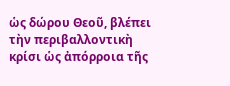ὡς δώρου Θεοῦ, βλέπει τὴν περιβαλλοντικὴ
κρίσι ὡς ἀπόρροια τῆς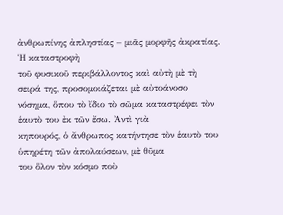ἀνθρωπίνης ἀπληστίας – μιᾶς μορφῆς ἀκρατίας. Ἡ καταστροφὴ
τοῦ φυσικοῦ περιβάλλοντος καὶ αὐτὴ μὲ τὴ σειρά της, προσομοιάζεται μὲ αὐτοάνοσο
νόσημα, ὅπου τὸ ἴδιο τὸ σῶμα καταστρέφει τὸν ἑαυτὸ του ἐκ τῶν ἔσω. Ἀντὶ γιὰ
κηπουρός, ὁ ἄνθρωπος κατήντησε τὸν ἑαυτὸ του ὑπηρέτη τῶν ἀπολαύσεων, μὲ θῦμα
του ὅλον τὸν κόσμο ποὺ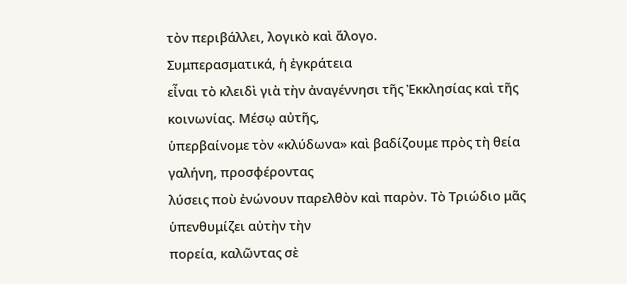τὸν περιβάλλει, λογικὸ καὶ ἄλογο.
Συμπερασματικά, ἡ ἐγκράτεια
εἶναι τὸ κλειδὶ γιὰ τὴν ἀναγέννησι τῆς Ἐκκλησίας καὶ τῆς κοινωνίας. Μέσῳ αὐτῆς,
ὑπερβαίνομε τὸν «κλύδωνα» καὶ βαδίζουμε πρὸς τὴ θεία γαλήνη, προσφέροντας
λύσεις ποὺ ἐνώνουν παρελθὸν καὶ παρὸν. Τὸ Τριώδιο μᾶς ὑπενθυμίζει αὐτὴν τὴν
πορεία, καλῶντας σὲ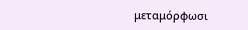μεταμόρφωσι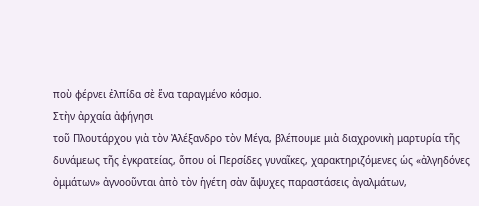ποὺ φέρνει ἐλπίδα σὲ ἕνα ταραγμένο κόσμο.
Στὴν ἀρχαία ἀφήγησι
τοῦ Πλουτάρχου γιὰ τὸν Ἀλέξανδρο τὸν Μέγα, βλέπουμε μιὰ διαχρονικὴ μαρτυρία τῆς
δυνάμεως τῆς ἐγκρατείας, ὅπου οἱ Περσίδες γυναῖκες, χαρακτηριζόμενες ὡς «ἀλγηδόνες
ὀμμάτων» ἀγνοοῦνται ἀπὸ τὸν ἡγέτη σὰν ἄψυχες παραστάσεις ἀγαλμάτων,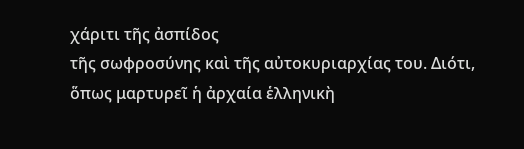χάριτι τῆς ἀσπίδος
τῆς σωφροσύνης καὶ τῆς αὐτοκυριαρχίας του. Διότι, ὅπως μαρτυρεῖ ἡ ἀρχαία ἑλληνικὴ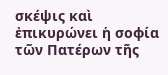σκέψις καὶ ἐπικυρώνει ἡ σοφία τῶν Πατέρων τῆς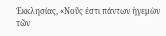Ἐκκλησίας, «Νοῦς ἐστι πάντων ἡγεμὼν
τῶν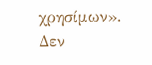χρησίμων».
Δεν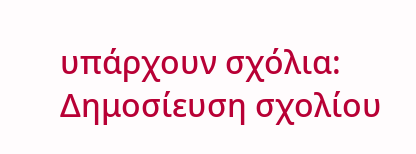υπάρχουν σχόλια:
Δημοσίευση σχολίου